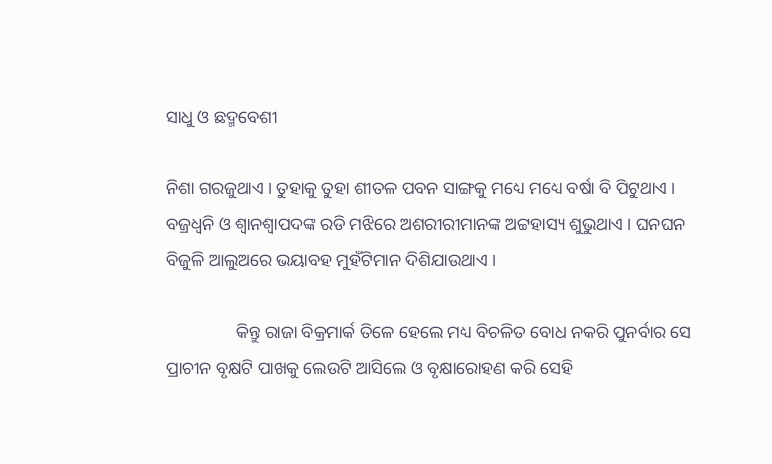ସାଧୁ ଓ ଛଦ୍ମବେଶୀ

ନିଶା ଗରଜୁଥାଏ । ତୁହାକୁ ତୁହା ଶୀତଳ ପବନ ସାଙ୍ଗକୁ ମଧ୍ୟେ ମଧ୍ୟେ ବର୍ଷା ବି ପିଟୁଥାଏ । ବଜ୍ରଧ୍ୱନି ଓ ଶ୍ୱାନଶ୍ୱାପଦଙ୍କ ରଡି ମଝିରେ ଅଶରୀରୀମାନଙ୍କ ଅଟ୍ଟହାସ୍ୟ ଶୁଭୁଥାଏ । ଘନଘନ ବିଜୁଳି ଆଲୁଅରେ ଭୟାବହ ମୁହଁଟିମାନ ଦିଶିଯାଉଥାଏ ।

                କିନ୍ତୁ ରାଜା ବିକ୍ରମାର୍କ ତିଳେ ହେଲେ ମଧ୍ୟ ବିଚଳିତ ବୋଧ ନକରି ପୁନର୍ବାର ସେ ପ୍ରାଚୀନ ବୃକ୍ଷଟି ପାଖକୁ ଲେଉଟି ଆସିଲେ ଓ ବୃକ୍ଷାରୋହଣ କରି ସେହି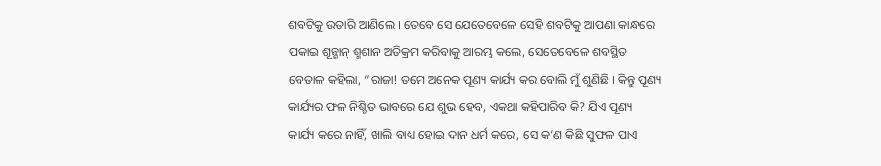ଶବଟିକୁ ଉତାରି ଆଣିଲେ । ତେବେ ସେ ଯେତେବେଳେ ସେହି ଶବଟିକୁ ଆପଣା କାନ୍ଧରେ ପକାଇ ଶୂନ୍ଶାନ୍ ଶ୍ମଶାନ ଅତିକ୍ରମ କରିବାକୁ ଆରମ୍ଭ କଲେ, ସେତେବେଳେ ଶବସ୍ଥିତ ବେତାଳ କହିଲା, “ରାଜା! ତମେ ଅନେକ ପୂଣ୍ୟ କାର୍ଯ୍ୟ କର ବୋଲି ମୁଁ ଶୁଣିଛି । କିନ୍ତୁ ପୂଣ୍ୟ କାର୍ଯ୍ୟର ଫଳ ନିଶ୍ଚିତ ଭାବରେ ଯେ ଶୁଭ ହେବ, ଏକଥା କହିପାରିବ କି? ଯିଏ ପୂଣ୍ୟ କାର୍ଯ୍ୟ କରେ ନାହିଁ, ଖାଲି ବାଧ୍ୟ ହୋଇ ଦାନ ଧର୍ମ କରେ, ସେ କ’ଣ କିଛି ସୁଫଳ ପାଏ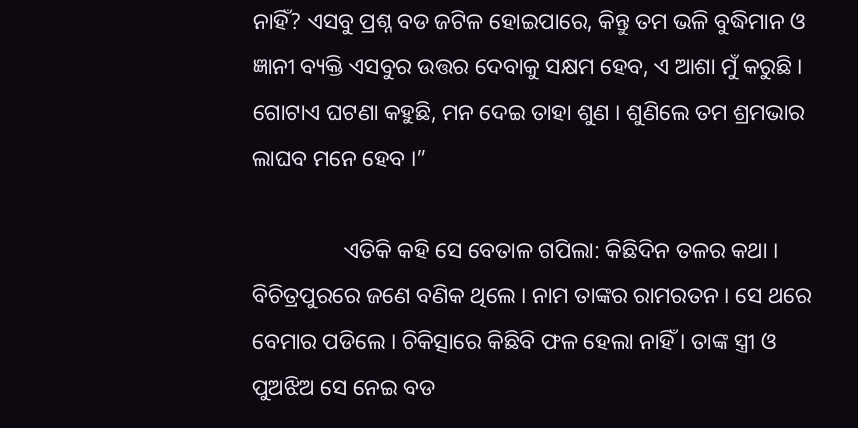ନାହିଁ? ଏସବୁ ପ୍ରଶ୍ନ ବଡ ଜଟିଳ ହୋଇପାରେ, କିନ୍ତୁ ତମ ଭଳି ବୁଦ୍ଧିମାନ ଓ ଜ୍ଞାନୀ ବ୍ୟକ୍ତି ଏସବୁର ଉତ୍ତର ଦେବାକୁ ସକ୍ଷମ ହେବ, ଏ ଆଶା ମୁଁ କରୁଛି । ଗୋଟାଏ ଘଟଣା କହୁଛି, ମନ ଦେଇ ତାହା ଶୁଣ । ଶୁଣିଲେ ତମ ଶ୍ରମଭାର ଲାଘବ ମନେ ହେବ ।”

                ଏତିକି କହି ସେ ବେତାଳ ଗପିଲା: କିଛିଦିନ ତଳର କଥା । ବିଚିତ୍ରପୁରରେ ଜଣେ ବଣିକ ଥିଲେ । ନାମ ତାଙ୍କର ରାମରତନ । ସେ ଥରେ ବେମାର ପଡିଲେ । ଚିକିତ୍ସାରେ କିଛିବି ଫଳ ହେଲା ନାହିଁ । ତାଙ୍କ ସ୍ତ୍ରୀ ଓ ପୁଅଝିଅ ସେ ନେଇ ବଡ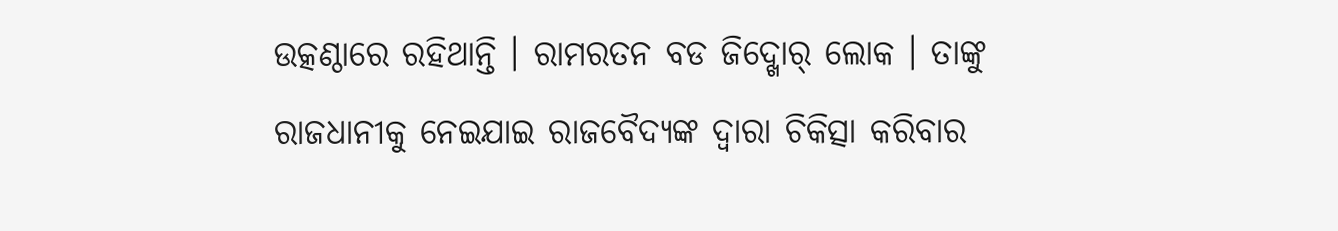ଉତ୍କଣ୍ଠାରେ ରହିଥାନ୍ତି । ରାମରତନ ବଡ ଜିଦ୍ଖୋର୍ ଲୋକ । ତାଙ୍କୁ ରାଜଧାନୀକୁ ନେଇଯାଇ ରାଜବୈଦ୍ୟଙ୍କ ଦ୍ୱାରା ଚିକିତ୍ସା କରିବାର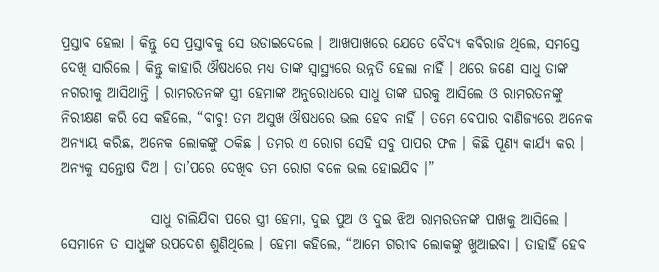ପ୍ରସ୍ତାବ ହେଲା । କିନ୍ତୁ ସେ ପ୍ରସ୍ତାବକୁ ସେ ଉଡାଇଦେଲେ । ଆଖପାଖରେ ଯେତେ ବୈଦ୍ୟ କବିରାଜ ଥିଲେ, ସମସ୍ତେ ଦେଖି ସାରିଲେ । କିନ୍ତୁ କାହାରି ଔଷଧରେ ମଧ୍ୟ ତାଙ୍କ ସ୍ୱାସ୍ଥ୍ୟରେ ଉନ୍ନତି ହେଲା ନାହିଁ । ଥରେ ଜଣେ ସାଧୁ ତାଙ୍କ ନଗରୀକୁ ଆସିଥାନ୍ତି । ରାମରତନଙ୍କ ସ୍ତ୍ରୀ ହେମାଙ୍କ ଅନୁରୋଧରେ ସାଧୁ ତାଙ୍କ ଘରକୁ ଆସିଲେ ଓ ରାମରତନଙ୍କୁ ନିରୀକ୍ଷଣ କରି ସେ କହିଲେ, “ବାବୁ! ତମ ଅସୁଖ ଔଷଧରେ ଭଲ ହେବ ନାହିଁ । ତମେ ବେପାର ବାଣିଜ୍ୟରେ ଅନେକ ଅନ୍ୟାୟ କରିଛ, ଅନେକ ଲୋକଙ୍କୁ ଠକିଛ । ତମର ଏ ରୋଗ ସେହି ସବୁ ପାପର ଫଳ । କିଛି ପୂଣ୍ୟ କାର୍ଯ୍ୟ କର । ଅନ୍ୟକୁ ସନ୍ତୋଷ ଦିଅ । ତା’ପରେ ଦେଖିବ ତମ ରୋଗ ବଳେ ଭଲ ହୋଇଯିବ ।”

                ସାଧୁ ଚାଲିଯିବା ପରେ ସ୍ତ୍ରୀ ହେମା, ଦୁଇ ପୁଅ ଓ ଦୁଇ ଝିଅ ରାମରତନଙ୍କ ପାଖକୁ ଆସିଲେ । ସେମାନେ ତ ସାଧୁଙ୍କ ଉପଦେଶ ଶୁଣିଥିଲେ । ହେମା କହିଲେ, “ଆମେ ଗରୀବ ଲୋକଙ୍କୁ ଖୁଆଇବା । ତାହାହିଁ ହେବ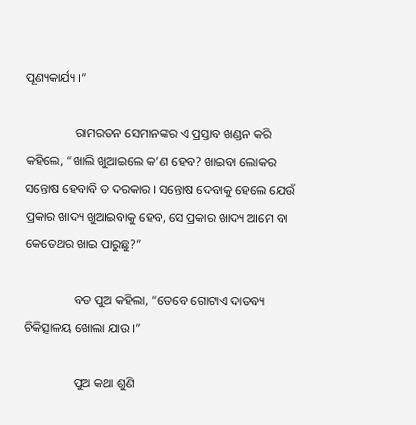ପୂଣ୍ୟକାର୍ଯ୍ୟ ।”

                ରାମରତନ ସେମାନଙ୍କର ଏ ପ୍ରସ୍ତାବ ଖଣ୍ଡନ କରି କହିଲେ, “ଖାଲି ଖୁଆଇଲେ କ’ଣ ହେବ? ଖାଇବା ଲୋକର ସନ୍ତୋଷ ହେବାବି ତ ଦରକାର । ସନ୍ତୋଷ ଦେବାକୁ ହେଲେ ଯେଉଁ ପ୍ରକାର ଖାଦ୍ୟ ଖୁଆଇବାକୁ ହେବ, ସେ ପ୍ରକାର ଖାଦ୍ୟ ଆମେ ବା କେତେଥର ଖାଇ ପାରୁଛୁ?”

                ବଡ ପୁଅ କହିଲା, “ତେବେ ଗୋଟାଏ ଦାତବ୍ୟ ଚିକିତ୍ସାଳୟ ଖୋଲା ଯାଉ ।”

                ପୁଅ କଥା ଶୁଣି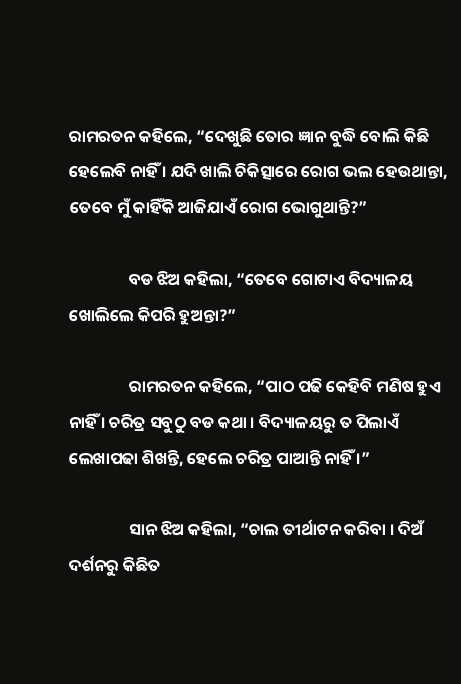ରାମରତନ କହିଲେ, “ଦେଖୁଛି ତୋର ଜ୍ଞାନ ବୁଦ୍ଧି ବୋଲି କିଛି ହେଲେବି ନାହିଁ । ଯଦି ଖାଲି ଚିକିତ୍ସାରେ ରୋଗ ଭଲ ହେଉଥାନ୍ତା, ତେବେ ମୁଁ କାହିଁକି ଆଜିଯାଏଁ ରୋଗ ଭୋଗୁଥାନ୍ତି?”

                ବଡ ଝିଅ କହିଲା, “ତେବେ ଗୋଟାଏ ବିଦ୍ୟାଳୟ ଖୋଲିଲେ କିପରି ହୁଅନ୍ତା?”

                ରାମରତନ କହିଲେ, “ପାଠ ପଢି କେହିବି ମଣିଷ ହୁଏ ନାହିଁ । ଚରିତ୍ର ସବୁଠୁ ବଡ କଥା । ବିଦ୍ୟାଳୟରୁ ତ ପିଲାଏଁ ଲେଖାପଢା ଶିଖନ୍ତି, ହେଲେ ଚରିତ୍ର ପାଆନ୍ତି ନାହିଁ ।”

                ସାନ ଝିଅ କହିଲା, “ଚାଲ ତୀର୍ଥାଟନ କରିବା । ଦିଅଁ ଦର୍ଶନରୁ କିଛିତ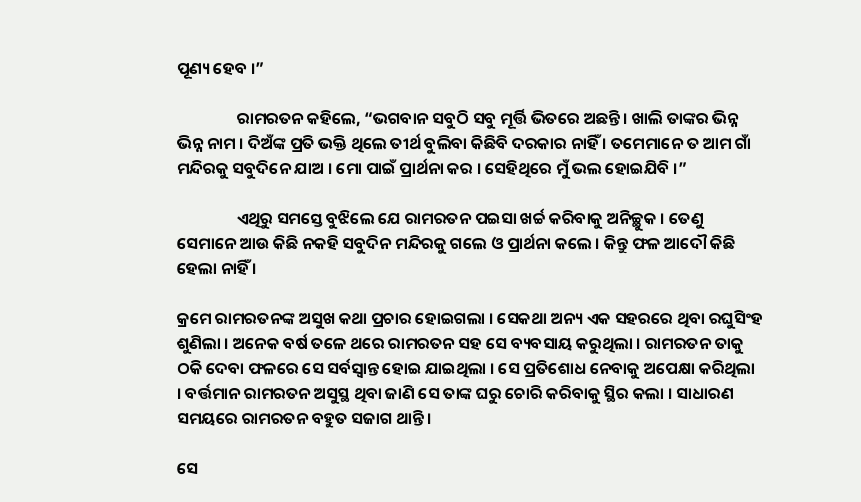ପୂଣ୍ୟ ହେବ ।”

                ରାମରତନ କହିଲେ, “ଭଗବାନ ସବୁଠି ସବୁ ମୂର୍ତ୍ତି ଭିତରେ ଅଛନ୍ତି । ଖାଲି ତାଙ୍କର ଭିନ୍ନ ଭିନ୍ନ ନାମ । ଦିଅଁଙ୍କ ପ୍ରତି ଭକ୍ତି ଥିଲେ ତୀର୍ଥ ବୁଲିବା କିଛିବି ଦରକାର ନାହିଁ । ତମେମାନେ ତ ଆମ ଗାଁ ମନ୍ଦିରକୁ ସବୁଦିନେ ଯାଅ । ମୋ ପାଇଁ ପ୍ରାର୍ଥନା କର । ସେହିଥିରେ ମୁଁ ଭଲ ହୋଇଯିବି ।”

                ଏଥିରୁ ସମସ୍ତେ ବୁଝିଲେ ଯେ ରାମରତନ ପଇସା ଖର୍ଚ୍ଚ କରିବାକୁ ଅନିଚ୍ଛୁକ । ତେଣୁ ସେମାନେ ଆଉ କିଛି ନକହି ସବୁଦିନ ମନ୍ଦିରକୁ ଗଲେ ଓ ପ୍ରାର୍ଥନା କଲେ । କିନ୍ତୁ ଫଳ ଆଦୌ କିଛି ହେଲା ନାହିଁ ।

କ୍ରମେ ରାମରତନଙ୍କ ଅସୁଖ କଥା ପ୍ରଚାର ହୋଇଗଲା । ସେକଥା ଅନ୍ୟ ଏକ ସହରରେ ଥିବା ରଘୁସିଂହ ଶୁଣିଲା । ଅନେକ ବର୍ଷ ତଳେ ଥରେ ରାମରତନ ସହ ସେ ବ୍ୟବସାୟ କରୁଥିଲା । ରାମରତନ ତାକୁ ଠକି ଦେବା ଫଳରେ ସେ ସର୍ବସ୍ୱାନ୍ତ ହୋଇ ଯାଇଥିଲା । ସେ ପ୍ରତିଶୋଧ ନେବାକୁ ଅପେକ୍ଷା କରିଥିଲା । ବର୍ତ୍ତମାନ ରାମରତନ ଅସୁସ୍ଥ ଥିବା ଜାଣି ସେ ତାଙ୍କ ଘରୁ ଚୋରି କରିବାକୁ ସ୍ଥିର କଲା । ସାଧାରଣ ସମୟରେ ରାମରତନ ବହୁତ ସଜାଗ ଥାନ୍ତି ।

ସେ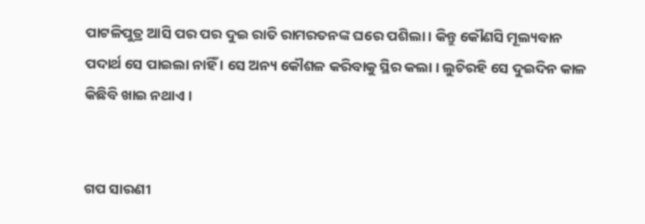ପାଟଳିପୁତ୍ର ଆସି ପର ପର ଦୁଇ ରାତି ରାମରତନଙ୍କ ଘରେ ପଶିଲା । କିନ୍ତୁ କୌଣସି ମୂଲ୍ୟବାନ ପଦାର୍ଥ ସେ ପାଇଲା ନାହିଁ । ସେ ଅନ୍ୟ କୌଶଳ କରିବାକୁ ସ୍ଥିର କଲା । ଲୁଚିରହି ସେ ଦୁଇଦିନ କାଳ କିଛିବି ଖାଇ ନଥାଏ ।


ଗପ ସାରଣୀ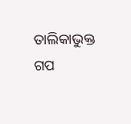ତାଲିକାଭୁକ୍ତ ଗପ